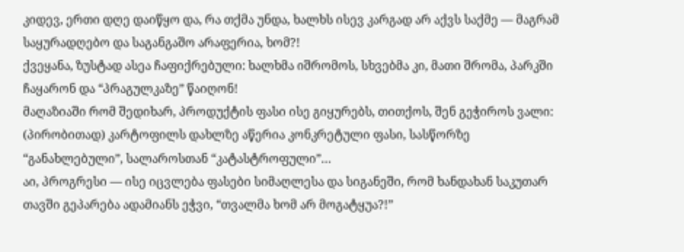კიდევ, ერთი დღე დაიწყო და, რა თქმა უნდა, ხალხს ისევ კარგად არ აქვს საქმე — მაგრამ საყურადღებო და საგანგაშო არაფერია, ხომ?!
ქვეყანა, ზუსტად ასეა ჩაფიქრებული: ხალხმა იშრომოს, სხვებმა კი, მათი შრომა, პარკში ჩაყარონ და “პრაგულკაზე” წაიღონ!
მაღაზიაში რომ შედიხარ, პროდუქტის ფასი ისე გიყურებს, თითქოს, შენ გეჭიროს ვალი: (პირობითად) კარტოფილს დახლზე აწერია კონკრეტული ფასი, სასწორზე “განახლებული”, სალაროსთან “კატასტროფული”…
აი, პროგრესი — ისე იცვლება ფასები სიმაღლესა და სიგანეში, რომ ხანდახან საკუთარ თავში გეპარება ადამიანს ეჭვი, “თვალმა ხომ არ მოგატყუა?!”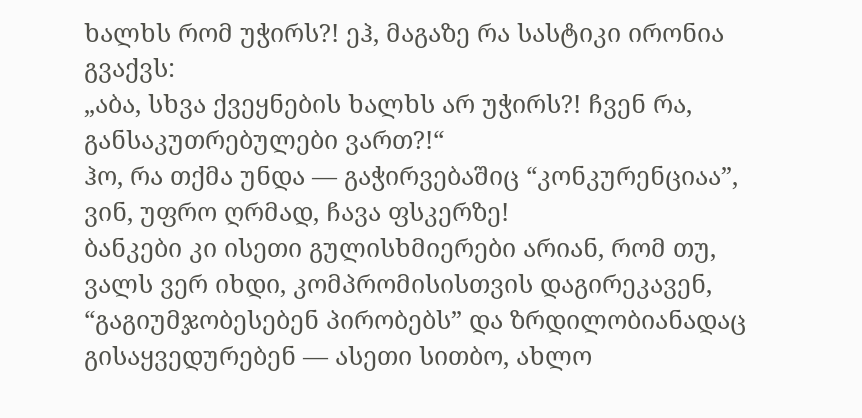ხალხს რომ უჭირს?! ეჰ, მაგაზე რა სასტიკი ირონია გვაქვს:
„აბა, სხვა ქვეყნების ხალხს არ უჭირს?! ჩვენ რა, განსაკუთრებულები ვართ?!“
ჰო, რა თქმა უნდა — გაჭირვებაშიც “კონკურენციაა”, ვინ, უფრო ღრმად, ჩავა ფსკერზე!
ბანკები კი ისეთი გულისხმიერები არიან, რომ თუ, ვალს ვერ იხდი, კომპრომისისთვის დაგირეკავენ, “გაგიუმჯობესებენ პირობებს” და ზრდილობიანადაც გისაყვედურებენ — ასეთი სითბო, ახლო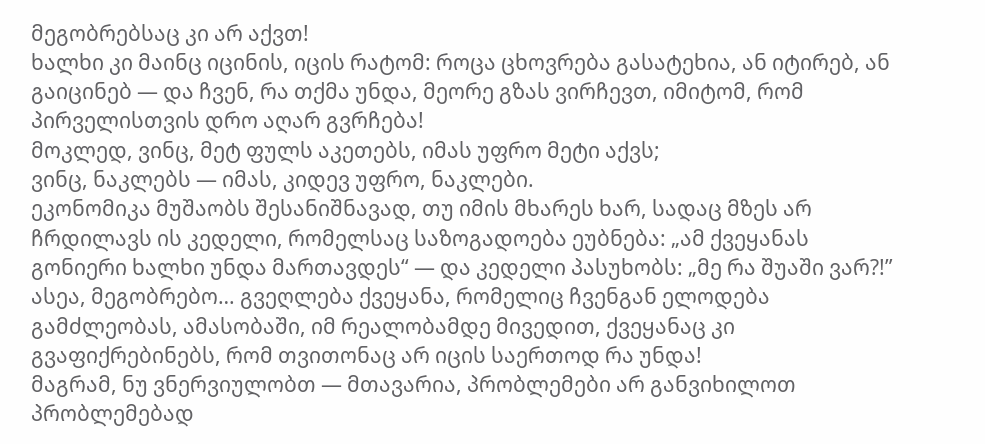მეგობრებსაც კი არ აქვთ!
ხალხი კი მაინც იცინის, იცის რატომ: როცა ცხოვრება გასატეხია, ან იტირებ, ან გაიცინებ — და ჩვენ, რა თქმა უნდა, მეორე გზას ვირჩევთ, იმიტომ, რომ პირველისთვის დრო აღარ გვრჩება!
მოკლედ, ვინც, მეტ ფულს აკეთებს, იმას უფრო მეტი აქვს;
ვინც, ნაკლებს — იმას, კიდევ უფრო, ნაკლები.
ეკონომიკა მუშაობს შესანიშნავად, თუ იმის მხარეს ხარ, სადაც მზეს არ ჩრდილავს ის კედელი, რომელსაც საზოგადოება ეუბნება: „ამ ქვეყანას გონიერი ხალხი უნდა მართავდეს“ — და კედელი პასუხობს: „მე რა შუაში ვარ?!”
ასეა, მეგობრებო… გვეღლება ქვეყანა, რომელიც ჩვენგან ელოდება გამძლეობას, ამასობაში, იმ რეალობამდე მივედით, ქვეყანაც კი გვაფიქრებინებს, რომ თვითონაც არ იცის საერთოდ რა უნდა!
მაგრამ, ნუ ვნერვიულობთ — მთავარია, პრობლემები არ განვიხილოთ პრობლემებად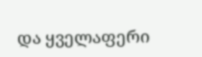და ყველაფერი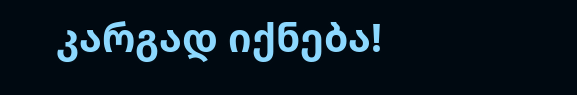კარგად იქნება!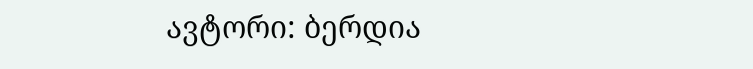ავტორი: ბერდია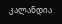კალანდია